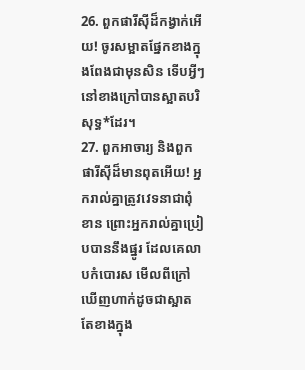26. ពួកផារីស៊ីដ៏កង្វាក់អើយ! ចូរសម្អាតផ្នែកខាងក្នុងពែងជាមុនសិន ទើបអ្វីៗនៅខាងក្រៅបានស្អាតបរិសុទ្ធ*ដែរ។
27. ពួកអាចារ្យ និងពួកផារីស៊ីដ៏មានពុតអើយ! អ្នករាល់គ្នាត្រូវវេទនាជាពុំខាន ព្រោះអ្នករាល់គ្នាប្រៀបបាននឹងផ្នូរ ដែលគេលាបកំបោរស មើលពីក្រៅឃើញហាក់ដូចជាស្អាត តែខាងក្នុង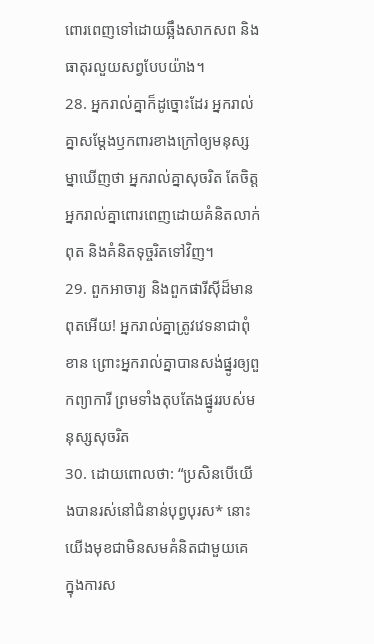ពោរពេញទៅដោយឆ្អឹងសាកសព និងធាតុរលួយសព្វបែបយ៉ាង។
28. អ្នករាល់គ្នាក៏ដូច្នោះដែរ អ្នករាល់គ្នាសម្តែងឫកពារខាងក្រៅឲ្យមនុស្សម្នាឃើញថា អ្នករាល់គ្នាសុចរិត តែចិត្តអ្នករាល់គ្នាពោរពេញដោយគំនិតលាក់ពុត និងគំនិតទុច្ចរិតទៅវិញ។
29. ពួកអាចារ្យ និងពួកផារីស៊ីដ៏មានពុតអើយ! អ្នករាល់គ្នាត្រូវវេទនាជាពុំខាន ព្រោះអ្នករាល់គ្នាបានសង់ផ្នូរឲ្យពួកព្យាការី ព្រមទាំងតុបតែងផ្នូររបស់មនុស្សសុចរិត
30. ដោយពោលថា: “ប្រសិនបើយើងបានរស់នៅជំនាន់បុព្វបុរស* នោះយើងមុខជាមិនសមគំនិតជាមួយគេ ក្នុងការស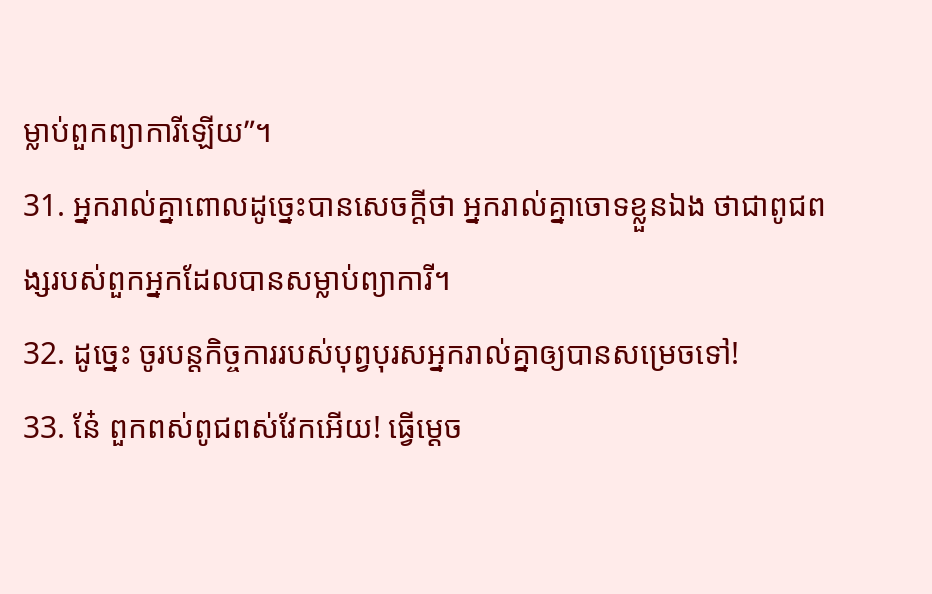ម្លាប់ពួកព្យាការីឡើយ”។
31. អ្នករាល់គ្នាពោលដូច្នេះបានសេចក្ដីថា អ្នករាល់គ្នាចោទខ្លួនឯង ថាជាពូជពង្សរបស់ពួកអ្នកដែលបានសម្លាប់ព្យាការី។
32. ដូច្នេះ ចូរបន្ដកិច្ចការរបស់បុព្វបុរសអ្នករាល់គ្នាឲ្យបានសម្រេចទៅ!
33. នែ៎ ពួកពស់ពូជពស់វែកអើយ! ធ្វើម្ដេច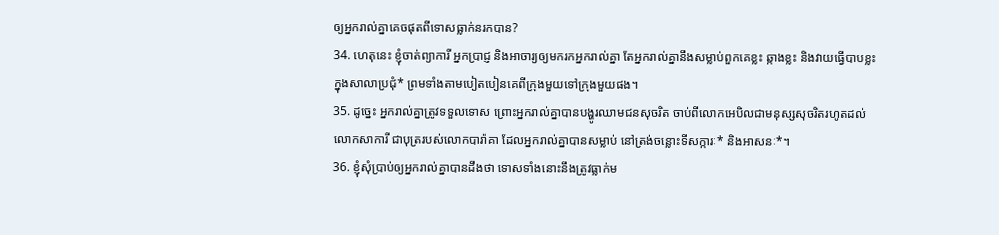ឲ្យអ្នករាល់គ្នាគេចផុតពីទោសធ្លាក់នរកបាន?
34. ហេតុនេះ ខ្ញុំចាត់ព្យាការី អ្នកប្រាជ្ញ និងអាចារ្យឲ្យមករកអ្នករាល់គ្នា តែអ្នករាល់គ្នានឹងសម្លាប់ពួកគេខ្លះ ឆ្កាងខ្លះ និងវាយធ្វើបាបខ្លះក្នុងសាលាប្រជុំ* ព្រមទាំងតាមបៀតបៀនគេពីក្រុងមួយទៅក្រុងមួយផង។
35. ដូច្នេះ អ្នករាល់គ្នាត្រូវទទួលទោស ព្រោះអ្នករាល់គ្នាបានបង្ហូរឈាមជនសុចរិត ចាប់ពីលោកអេបិលជាមនុស្សសុចរិតរហូតដល់លោកសាការី ជាបុត្ររបស់លោកបារ៉ាគា ដែលអ្នករាល់គ្នាបានសម្លាប់ នៅត្រង់ចន្លោះទីសក្ការៈ* និងអាសនៈ*។
36. ខ្ញុំសុំប្រាប់ឲ្យអ្នករាល់គ្នាបានដឹងថា ទោសទាំងនោះនឹងត្រូវធ្លាក់ម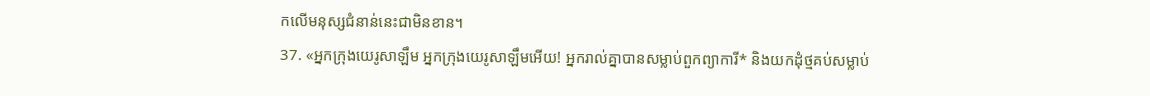កលើមនុស្សជំនាន់នេះជាមិនខាន។
37. «អ្នកក្រុងយេរូសាឡឹម អ្នកក្រុងយេរូសាឡឹមអើយ! អ្នករាល់គ្នាបានសម្លាប់ពួកព្យាការី* និងយកដុំថ្មគប់សម្លាប់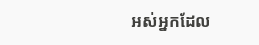អស់អ្នកដែល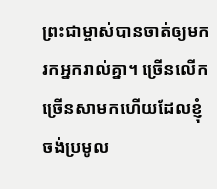ព្រះជាម្ចាស់បានចាត់ឲ្យមករកអ្នករាល់គ្នា។ ច្រើនលើកច្រើនសាមកហើយដែលខ្ញុំចង់ប្រមូល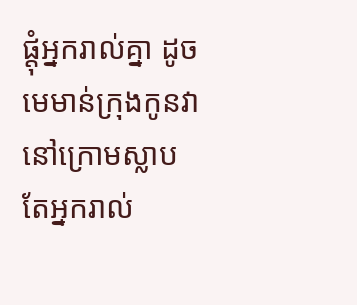ផ្ដុំអ្នករាល់គ្នា ដូចមេមាន់ក្រុងកូនវានៅក្រោមស្លាប តែអ្នករាល់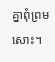គ្នាពុំព្រមសោះ។